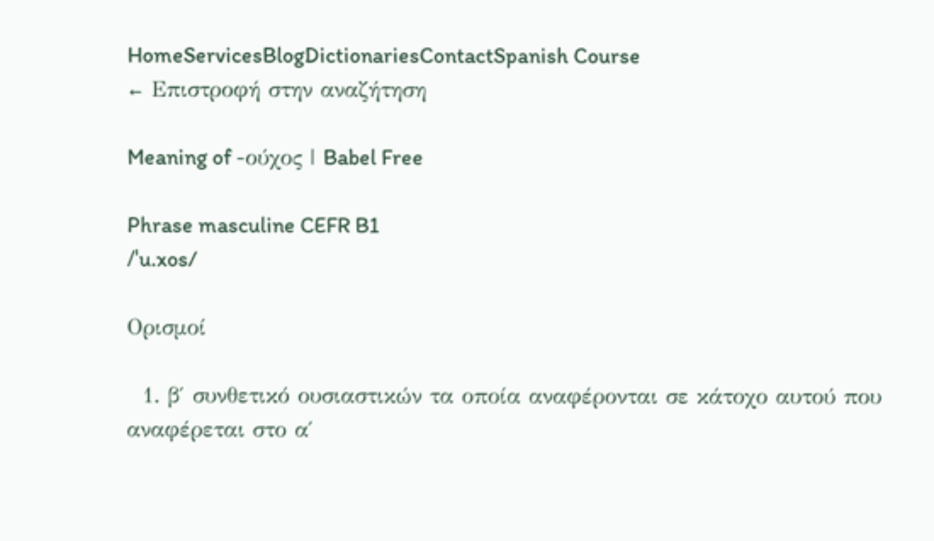HomeServicesBlogDictionariesContactSpanish Course
← Επιστροφή στην αναζήτηση

Meaning of -ούχος | Babel Free

Phrase masculine CEFR B1
/ˈu.xos/

Ορισμοί

  1. β′ συνθετικό ουσιαστικών τα οποία αναφέρονται σε κάτοχο αυτού που αναφέρεται στο α′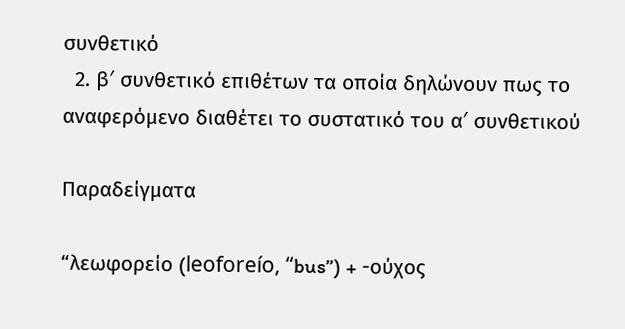συνθετικό
  2. β′ συνθετικό επιθέτων τα οποία δηλώνουν πως το αναφερόμενο διαθέτει το συστατικό του α′ συνθετικού

Παραδείγματα

“λεωφορείο (leoforeío, “bus”) + -ούχος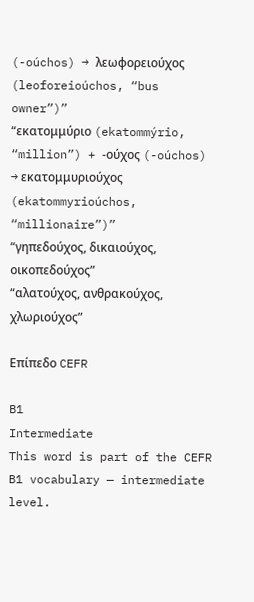(-oúchos) → λεωφορειούχος (leoforeioúchos, “bus owner”)”
“εκατομμύριο (ekatommýrio, “million”) + -ούχος (-oúchos) → εκατομμυριούχος (ekatommyrioúchos, “millionaire”)”
“γηπεδούχος, δικαιούχος, οικοπεδούχος”
“αλατούχος, ανθρακούχος, χλωριούχος”

Επίπεδο CEFR

B1
Intermediate
This word is part of the CEFR B1 vocabulary — intermediate level.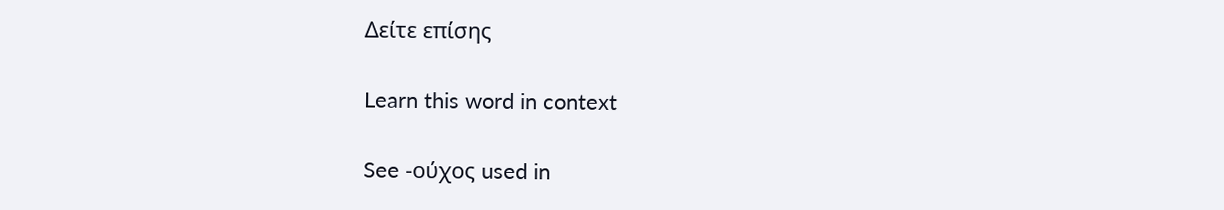Δείτε επίσης

Learn this word in context

See -ούχος used in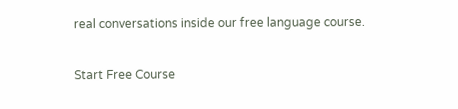real conversations inside our free language course.

Start Free Course